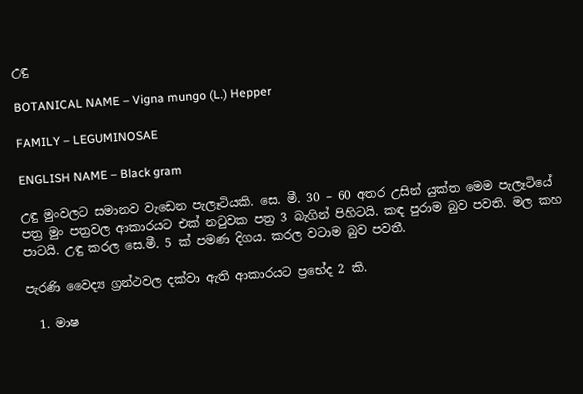උඳු

BOTANICAL NAME – Vigna mungo (L.) Hepper

FAMILY – LEGUMINOSAE

ENGLISH NAME – Black gram

උඳු මුංවලට සමානව වැඩෙන පැලෑටියකි. සෙ. මී. 30 – 60 අතර උසින් යුක්ත මෙම පැලෑටියේ පත්‍ර මුං පත්‍රවල ආකාරයට එක් නටුවක පත්‍ර 3 බැගින් පිහිටයි. කඳ පුරාම බුව පවති. මල කහ පාටයි. උඳු කරල සෙ.මී. 5 ක් පමණ දිගය. කරල වටාම බුව පවතී.

පැරණි වෛද්‍ය ග්‍රන්ථවල දක්වා ඇති ආකාරයට ප්‍රභේද 2 කි.

  1. මාෂ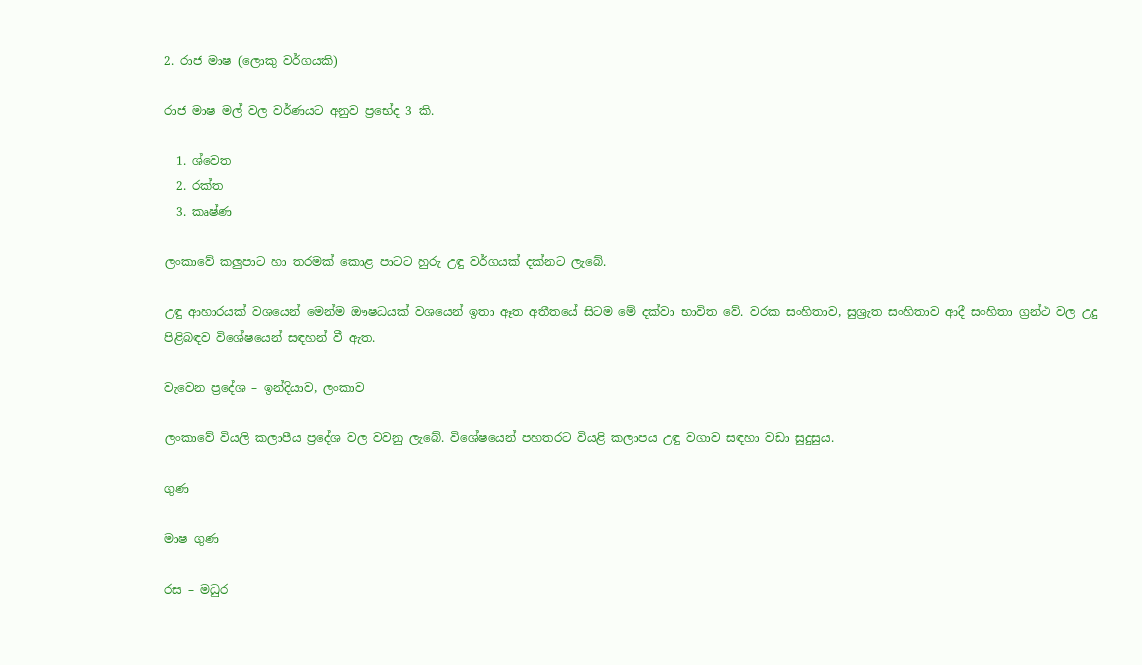2. රාජ මාෂ (ලොකු වර්ගයකි)

රාජ මාෂ මල් වල වර්ණයට අනුව ප්‍රභේද 3 කි.

  1. ශ්වෙත
  2. රක්ත
  3. කෘෂ්ණ

ලංකාවේ කලුපාට හා තරමක් කොළ පාටට හුරු උඳු වර්ගයක් දක්නට ලැබේ.

උඳු ආහාරයක් වශයෙන් මෙන්ම ඖෂධයක් වශයෙන් ඉතා ඈත අතීතයේ සිටම මේ දක්වා භාවිත වේ. වරක සංහිතාව, සුශ්‍රැත සංහිතාව ආදී සංහිතා ග්‍රන්ථ වල උදු පිළිබඳව විශේෂයෙන් සඳහන් වී ඇත.

වැවෙන ප්‍රදේශ – ඉන්දියාව, ලංකාව

ලංකාවේ වියලි කලාපීය ප්‍රදේශ වල වවනු ලැබේ. විශේෂයෙන් පහතරට වියළි කලාපය උඳු වගාව සඳහා වඩා සුදුසුය.

ගුණ

මාෂ ගුණ

රස – මධුර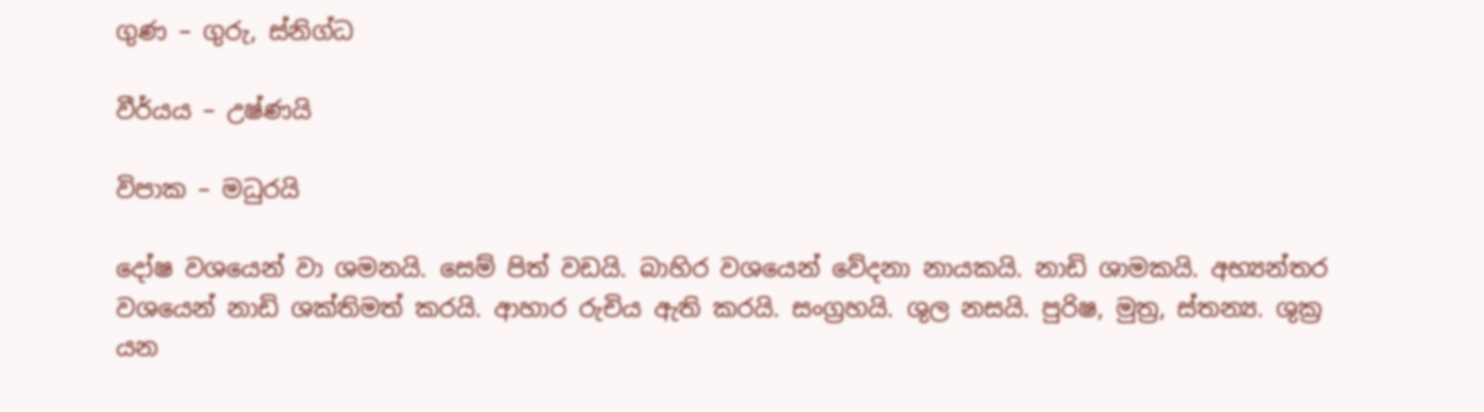ගුණ – ගුරු, ස්නිග්ධ

වීර්යය – උෂ්ණයි

විපාක – මධුරයි

දෝෂ වශයෙන් වා ශමනයි. සෙම් පිත් වඩයි. බාහිර වශයෙන් වේදනා නායකයි. නාඩි ශාමකයි. අභ්‍යන්තර වශයෙන් නාඩි ශක්තිමත් කරයි. ආහාර රුචිය ඇති කරයි. සංග්‍රහයි. ශුල නසයි. පුරිෂ, මුත්‍ර, ස්තන්‍ය. ශුක්‍ර යන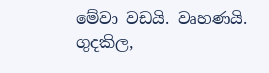මේවා වඩයි. වෘහණයි. ගුදකිල,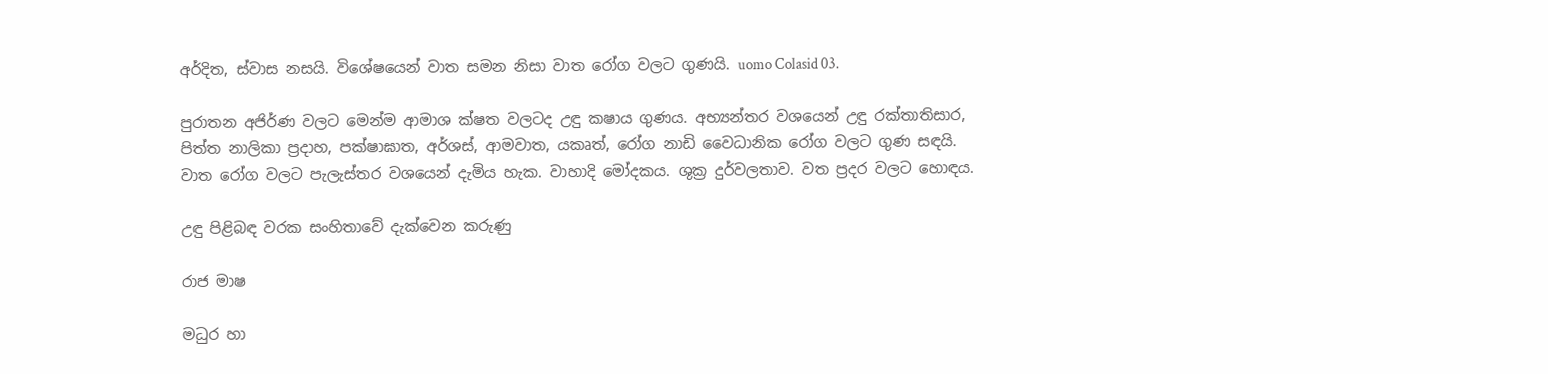අර්දිත, ස්වාස නසයි. විශේෂයෙන් වාත සමන නිසා වාත රෝග වලට ගුණයි. uomo Colasid 03.

පුරාතන අජිර්ණ වලට මෙන්ම ආමාශ ක්ෂත වලටද උඳු කෂාය ගුණය. අභ්‍යන්තර වශයෙන් උඳු රක්තාතිසාර, පිත්ත නාලිකා ප්‍රදාහ, පක්ෂාඝාත, අර්ශස්, ආමවාත, යකෘත්, රෝග නාඩි වෛධානික රෝග වලට ගුණ සඳයි. වාත රෝග වලට පැලැස්තර වශයෙන් දැමිය හැක. වාහාදි මෝදකය. ශුක්‍ර දුර්වලතාව. වත ප්‍රදර වලට හොඳය.

උඳු පිළිබඳ වරක සංහිතාවේ දැක්වෙන කරුණු

රාජ මාෂ

මධුර හා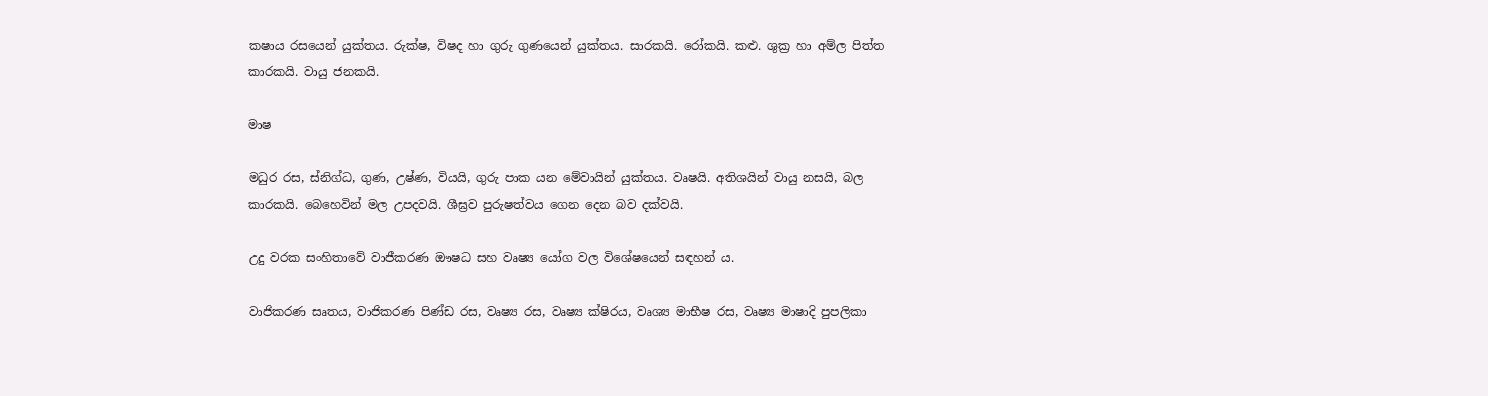කෂාය රසයෙන් යුක්තය. රුක්ෂ, විෂද හා ගුරු ගුණයෙන් යුක්තය. සාරකයි. රෝකයි. කළු. ශුක්‍ර හා අම්ල පිත්ත කාරකයි. වායු ජනකයි.

මාෂ

මධුර රස, ස්නිග්ධ, ගුණ, උෂ්ණ, වියයි, ගුරු පාක යන මේවායින් යුක්තය. වෘෂයි. අතිශයින් වායු නසයි, බල කාරකයි. බෙහෙවින් මල උපදවයි. ශීඝ්‍රව පුරුෂත්වය ගෙන දෙන බව දක්වයි.

උදු වරක සංහිතාවේ වාජීකරණ ඖෂධ සහ වෘෂ්‍ය යෝග වල විශේෂයෙන් සඳහන් ය.

වාජිකරණ සෘතය, වාජිකරණ පිණ්ඩ රස, වෘෂ්‍ය රස, වෘෂ්‍ය ක්ෂිරය, වෘශ්‍ය මාභීෂ රස, වෘෂ්‍ය මාෂාදි පුපලිකා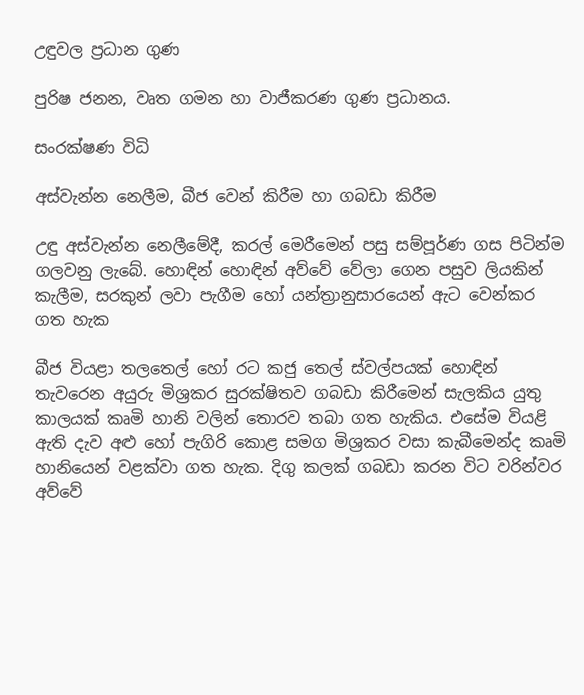උඳුවල ප්‍රධාන ගුණ

පුරිෂ ජනන, වෘත ගමන හා වාජීකරණ ගුණ ප්‍රධානය.

සංරක්ෂණ විධි

අස්වැන්න නෙලීම, බීජ වෙන් කිරීම හා ගබඩා කිරීම

උඳු අස්වැන්න නෙලීමේදී, කරල් මෙරීමෙන් පසු සම්පූර්ණ ගස පිටින්ම ගලවනු ලැබේ. හොඳින් හොඳින් අව්වේ වේලා ගෙන පසුව ලියකින් කැලීම, සරකුන් ලවා පැගීම හෝ යන්ත්‍රානුසාරයෙන් ඇට වෙන්කර ගත හැක

බීජ වියළා තලතෙල් හෝ රට කජු තෙල් ස්වල්පයක් හොඳින් තැවරෙන අයුරු මිශ්‍රකර සුරක්ෂිතව ගබඩා කිරීමෙන් සැලකිය යුතු කාලයක් කෘමි හානි වලින් තොරව තබා ගත හැකිය. එසේම වියළි ඇති දැව අළු හෝ පැගිරි කොළ සමග මිශ්‍රකර වසා කැබීමෙන්ද කෘමි හානියෙන් වළක්වා ගත හැක. දිගු කලක් ගබඩා කරන විට වරින්වර අව්වේ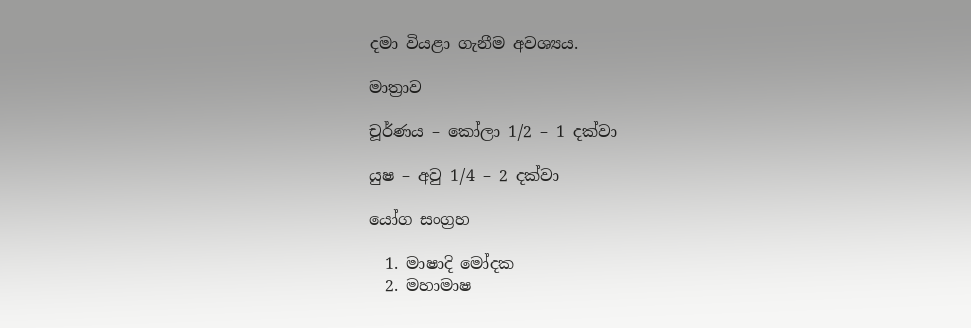දමා වියළා ගැනීම අවශ්‍යය.

මාත්‍රාව

චූර්ණය – කෝලා 1/2 – 1 දක්වා

යුෂ – අවු 1/4 – 2 දක්වා

යෝග සංග්‍රහ

  1. මාෂාදි මෝදක
  2. මහාමාෂ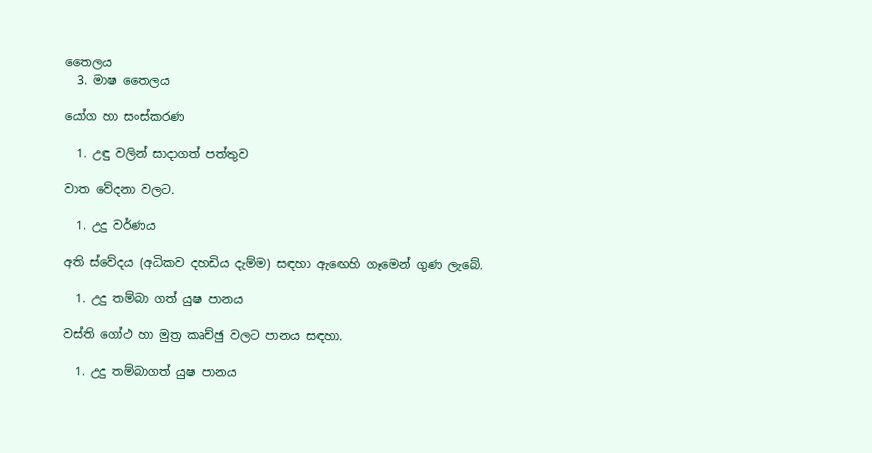තෛලය
  3. මාෂ තෛලය

යෝග හා සංස්කරණ

  1. උඳු වලින් සාදාගත් පත්තුව

වාත වේදනා වලට.

  1. උදු වර්ණය

අති ස්වේදය (අධිකව දහඩිය දැම්ම) සඳහා ඇඟෙහි ගෑමෙන් ගුණ ලැබේ.

  1. උදු තම්බා ගත් යුෂ පානය

වස්ති ගෝථ හා මුත්‍ර කෘච්ඡු වලට පානය සඳහා.

  1. උදු තම්බාගත් යුෂ පානය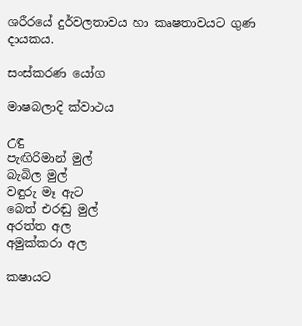ශරීරයේ දුර්වලතාවය හා කෘෂතාවයට ගුණ දායකය.

සංස්කරණ යෝග

මාෂබලාදි ක්වාථය

උඳු
පැඟිරිමාන් මුල්
බැබිල මුල්
වඳුරු මෑ ඇට
බෙත් එරඬු මුල්
අරත්ත අල
අමුක්කරා අල

කෂායට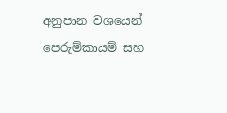අනුපාන වශයෙන් පෙරුම්කායම් සහ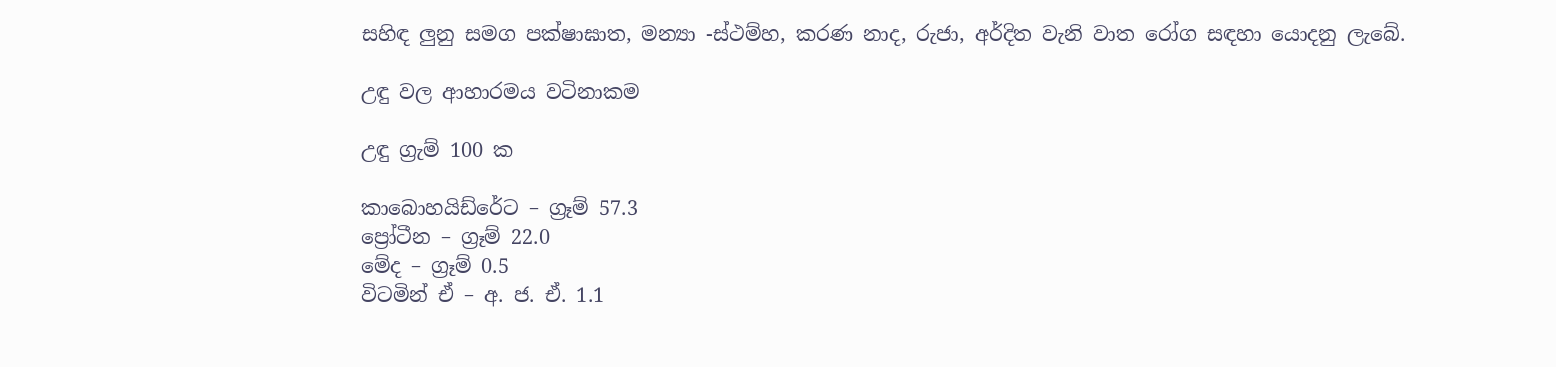සහිඳ ලුනු සමග පක්ෂාඝාත, මන්‍යා -ස්ථම්හ, කරණ නාද, රුජා, අර්දිත වැනි වාත රෝග සඳහා යොදනු ලැබේ.

උඳු වල ආහාරමය වටිනාකම

උඳු ග්‍රැම් 100 ක

කාබොහයිඩ්රේට – ග්‍රෑම් 57.3
ප්‍රෝටීන – ග්‍රෑම් 22.0
මේද – ග්‍රෑම් 0.5
විටමින් ඒ – අ. ජ. ඒ. 1.1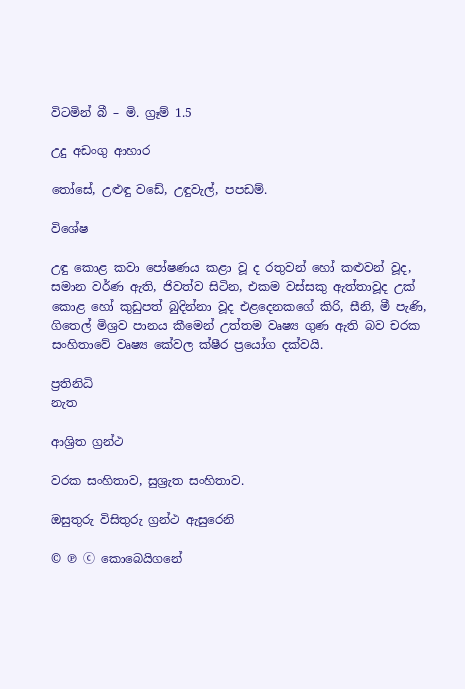විටමින් බී – මි. ග්‍රෑම් 1.5

උදු අඩංගු ආහාර

තෝසේ, උළුඳු වඩේ, උඳුවැල්, පපඩම්.

විශේෂ

උඳු කොළ කවා පෝෂණය කළා වූ ද රතුවන් හෝ කළුවන් වූද, සමාන වර්ණ ඇති, ජිවත්ව සිටින, එකම වස්සකු ඇත්තාවූද උක් කොළ හෝ කුඩුපත් බුදින්නා වූද එළදෙනකගේ කිරි, සීනි, මී පැණි, ගිතෙල් මිශ්‍රව පානය කීමෙන් උත්තම වෘෂ්‍ය ගුණ ඇති බව චරක සංහිතාවේ වෘෂ්‍ය කේවල ක්ෂීර ප්‍රයෝග දක්වයි.

ප්‍රතිනිධි
නැත

ආශ්‍රිත ග්‍රන්ථ

වරක සංහිතාව, සුශ්‍රැත සංහිතාව.

ඔසුතුරු විසිතුරු ග්‍රන්ථ ඇසුරෙනි

© ℗ ⓒ කොබෙයිගනේ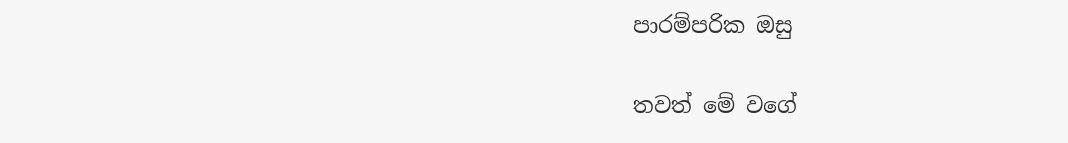පාරම්පරික ඔසු

තවත් මේ වගේ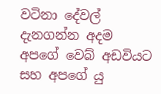වටිනා දේවල් දැනගන්න අදම අපගේ වෙබ් අඩවියට සහ අපගේ යු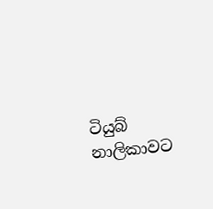ටියුබ් නාලිකාවට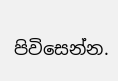පිවිසෙන්න.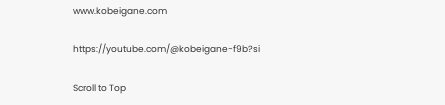www.kobeigane.com

https://youtube.com/@kobeigane-f9b?si

Scroll to Top